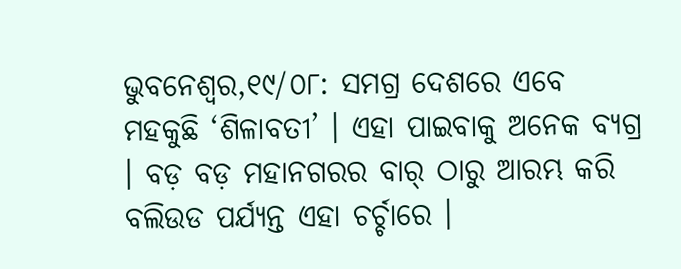ଭୁବନେଶ୍ୱର,୧୯/୦୮: ସମଗ୍ର ଦେଶରେ ଏବେ ମହକୁଛି ‘ଶିଳାବତୀ’ । ଏହା ପାଇବାକୁ ଅନେକ ବ୍ୟଗ୍ର । ବଡ଼ ବଡ଼ ମହାନଗରର ବାର୍ ଠାରୁ ଆରମ୍ଭ କରି ବଲିଉଡ ପର୍ଯ୍ୟନ୍ତ ଏହା ଚର୍ଚ୍ଚାରେ ।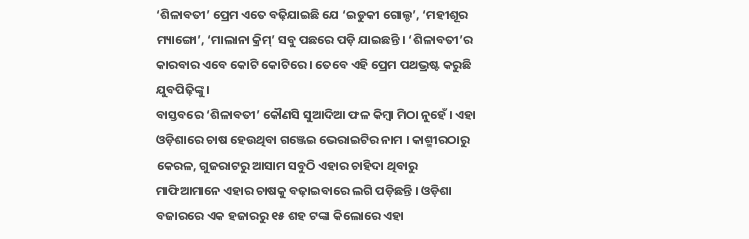‘ଶିଳାବତୀ’ ପ୍ରେମ ଏତେ ବଢ଼ିଯାଇଛି ଯେ ‘ଇଡୁକୀ ଗୋଲ୍ଡ’, ‘ମହୀଶୂର ମ୍ୟାଙ୍ଗୋ’, ‘ମାଲାନା କ୍ରିମ୍’ ସବୁ ପଛରେ ପଡ଼ି ଯାଇଛନ୍ତି । ‘ଶିଳାବତୀ’ର କାରବାର ଏବେ କୋଟି କୋଟିରେ । ତେବେ ଏହି ପ୍ରେମ ପଥଭ୍ରଷ୍ଟ କରୁଛି ଯୁବପିଢ଼ିଙ୍କୁ ।
ବାସ୍ତବରେ ‘ଶିଳାବତୀ’ କୌଣସି ସୁଆଦିଆ ଫଳ କିମ୍ବା ମିଠା ନୁହେଁ । ଏହା ଓଡ଼ିଶାରେ ଚାଷ ହେଉଥିବା ଗଞ୍ଜେଇ ଭେରାଇଟିର ନାମ । କାଶ୍ମୀରଠାରୁ କେରଳ, ଗୁଜରାଟରୁ ଆସାମ ସବୁଠି ଏହାର ଚାହିଦା ଥିବାରୁ ମାଫିଆମାନେ ଏହାର ଚାଷକୁ ବଢ଼ାଇବାରେ ଲଗି ପଡ଼ିଛନ୍ତି । ଓଡ଼ିଶା ବଜାରରେ ଏକ ହଜାରରୁ ୧୫ ଶହ ଟଙ୍କା କିଲୋରେ ଏହା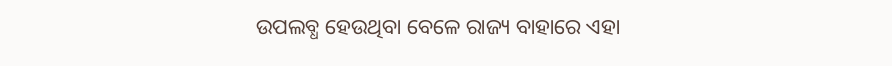ଉପଲବ୍ଧ ହେଉଥିବା ବେଳେ ରାଜ୍ୟ ବାହାରେ ଏହା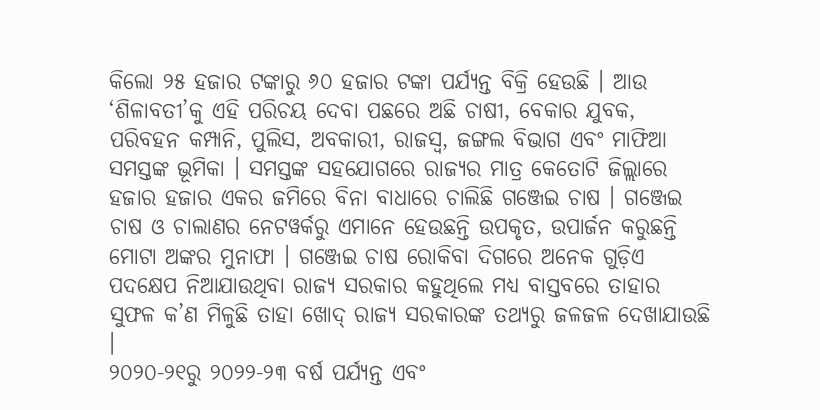କିଲୋ ୨୫ ହଜାର ଟଙ୍କାରୁ ୬୦ ହଜାର ଟଙ୍କା ପର୍ଯ୍ୟନ୍ତ ବିକ୍ରି ହେଉଛି । ଆଉ ‘ଶିଳାବତୀ’କୁ ଏହି ପରିଚୟ ଦେବା ପଛରେ ଅଛି ଚାଷୀ, ବେକାର ଯୁବକ, ପରିବହନ କମ୍ପାନି, ପୁଲିସ, ଅବକାରୀ, ରାଜସ୍ୱ, ଜଙ୍ଗଲ ବିଭାଗ ଏବଂ ମାଫିଆ ସମସ୍ତଙ୍କ ଭୂମିକା । ସମସ୍ତଙ୍କ ସହଯୋଗରେ ରାଜ୍ୟର ମାତ୍ର କେତୋଟି ଜିଲ୍ଲାରେ ହଜାର ହଜାର ଏକର ଜମିରେ ବିନା ବାଧାରେ ଚାଲିଛି ଗଞ୍ଜେଇ ଚାଷ । ଗଞ୍ଜେଇ ଚାଷ ଓ ଚାଲାଣର ନେଟୱର୍କରୁ ଏମାନେ ହେଉଛନ୍ତି ଉପକୃତ, ଉପାର୍ଜନ କରୁଛନ୍ତି ମୋଟା ଅଙ୍କର ମୁନାଫା । ଗଞ୍ଜେଇ ଚାଷ ରୋକିବା ଦିଗରେ ଅନେକ ଗୁଡ଼ିଏ ପଦକ୍ଷେପ ନିଆଯାଉଥିବା ରାଜ୍ୟ ସରକାର କହୁଥିଲେ ମଧ୍ୟ ବାସ୍ତବରେ ତାହାର ସୁଫଳ କ’ଣ ମିଳୁଛି ତାହା ଖୋଦ୍ ରାଜ୍ୟ ସରକାରଙ୍କ ତଥ୍ୟରୁ ଜଳଜଳ ଦେଖାଯାଉଛି ।
୨୦୨୦-୨୧ରୁ ୨୦୨୨-୨୩ ବର୍ଷ ପର୍ଯ୍ୟନ୍ତ ଏବଂ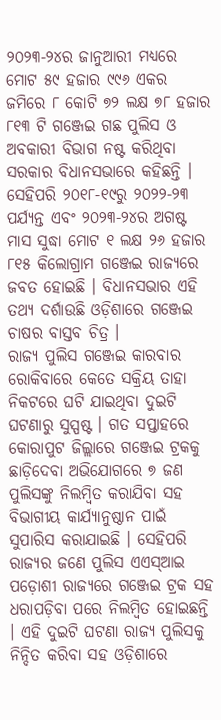୨୦୨୩-୨୪ର ଜାନୁଆରୀ ମଧ୍ୟରେ ମୋଟ ୫୯ ହଜାର ୯୯୬ ଏକର ଜମିରେ ୮ କୋଟି ୭୨ ଲକ୍ଷ ୭୮ ହଜାର ୮୧୩ ଟି ଗଞ୍ଜେଇ ଗଛ ପୁଲିସ ଓ ଅବକାରୀ ବିଭାଗ ନଷ୍ଟ କରିଥିବା ସରକାର ବିଧାନସଭାରେ କହିଛନ୍ତି । ସେହିପରି ୨୦୧୮-୧୯ରୁ ୨୦୨୨-୨୩ ପର୍ଯ୍ୟନ୍ତ ଏବଂ ୨୦୨୩-୨୪ର ଅଗଷ୍ଟ ମାସ ସୁଦ୍ଧା ମୋଟ ୧ ଲକ୍ଷ ୨୬ ହଜାର ୮୧୫ କିଲୋଗ୍ରାମ ଗଞ୍ଜେଇ ରାଜ୍ୟରେ ଜବତ ହୋଇଛି । ବିଧାନସଭାର ଏହି ତଥ୍ୟ ଦର୍ଶାଉଛି ଓଡ଼ିଶାରେ ଗଞ୍ଜେଇ ଚାଷର ବାସ୍ତବ ଚିତ୍ର ।
ରାଜ୍ୟ ପୁଲିସ ଗଞ୍ଜେଇ କାରବାର ରୋକିବାରେ କେତେ ସକ୍ରିୟ ତାହା ନିକଟରେ ଘଟି ଯାଇଥିବା ଦୁଇଟି ଘଟଣାରୁ ସୁସ୍ପଷ୍ଟ । ଗତ ସପ୍ତାହରେ କୋରାପୁଟ ଜିଲ୍ଲାରେ ଗଞ୍ଜେଇ ଟ୍ରକକୁ ଛାଡ଼ିଦେବା ଅଭିଯୋଗରେ ୭ ଜଣ ପୁଲିସଙ୍କୁ ନିଲମ୍ବିତ କରାଯିବା ସହ ବିଭାଗୀୟ କାର୍ଯ୍ୟାନୁଷ୍ଠାନ ପାଇଁ ସୁପାରିସ କରାଯାଇଛି । ସେହିପରି ରାଜ୍ୟର ଜଣେ ପୁଲିସ ଏଏସ୍ଆଇ ପଡ଼ୋଶୀ ରାଜ୍ୟରେ ଗଞ୍ଜେଇ ଟ୍ରକ ସହ ଧରାପଡ଼ିବା ପରେ ନିଲମ୍ବିତ ହୋଇଛନ୍ତି । ଏହି ଦୁଇଟି ଘଟଣା ରାଜ୍ୟ ପୁଲିସକୁ ନିନ୍ଦିତ କରିବା ସହ ଓଡ଼ିଶାରେ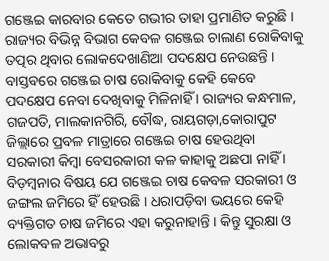ଗଞ୍ଜେଇ କାରବାର କେତେ ଗଭୀର ତାହା ପ୍ରମାଣିତ କରୁଛି ।
ରାଜ୍ୟର ବିଭିନ୍ନ ବିଭାଗ କେବଳ ଗଞ୍ଜେଇ ଚାଲାଣ ରୋକିବାକୁ ତତ୍ପର ଥିବାର ଲୋକଦେଖାଣିଆ ପଦକ୍ଷେପ ନେଉଛନ୍ତି । ବାସ୍ତବରେ ଗଞ୍ଜେଇ ଚାଷ ରୋକିବାକୁ କେହି କେବେ ପଦକ୍ଷେପ ନେବା ଦେଖିବାକୁ ମିଳିନାହିଁ । ରାଜ୍ୟର କନ୍ଧମାଳ, ଗଜପତି, ମାଲକାନଗିରି, ବୌଦ୍ଧ, ରାୟଗଡ଼ା,କୋରାପୁଟ ଜିଲ୍ଲାରେ ପ୍ରବଳ ମାତ୍ରାରେ ଗଞ୍ଜେଇ ଚାଷ ହେଉଥିବା ସରକାରୀ କିମ୍ବା ବେସରକାରୀ କଳ କାହାକୁ ଅଛପା ନାହିଁ । ବିଡ଼ମ୍ବନାର ବିଷୟ ଯେ ଗଞ୍ଜେଇ ଚାଷ କେବଳ ସରକାରୀ ଓ ଜଙ୍ଗଲ ଜମିରେ ହିଁ ହେଉଛି । ଧରାପଡ଼ିବା ଭୟରେ କେହି ବ୍ୟକ୍ତିଗତ ଚାଷ ଜମିରେ ଏହା କରୁନାହାନ୍ତି । କିନ୍ତୁ ସୁରକ୍ଷା ଓ ଲୋକବଳ ଅଭାବରୁ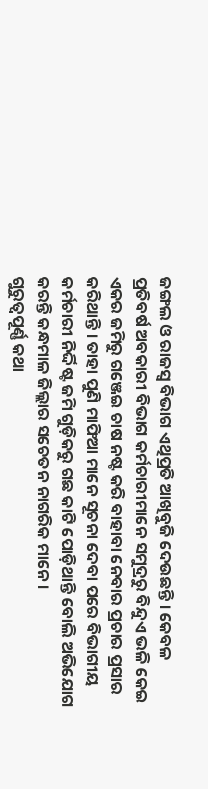ଜଙ୍ଗଲ ଓ ରାଜସ୍ୱ ବିଭାଗ ଏଥିପ୍ରତି ଆଖିବୁଜି ଦେଉଛନ୍ତି । କେବଳ ପ୍ରତିବର୍ଷ ଅବକାରୀ ବିଭାଗ କର୍ମଚାରୀମାନେ ସମୁଦ୍ରରୁ ବିନ୍ଦୁଏ ଭଳି କେଇ ଏକର ଜମିରୁ ଗଞ୍ଜେଇ ଚାଷ ନଷ୍ଟ କରି ବାହାବା ନେବାର ପ୍ରଚାର ପ୍ରସାର କରିଥାନ୍ତି । ତାହା ପୁଣି ମାଫିଆ ମାନେ ସୂଚନା ଦେବା ପରେ ବିଭାଗୀୟ କର୍ମଚାରୀ ନିର୍ଦ୍ଦିଷ୍ଟ ଜମି ଗୁଡ଼ିକରୁ ଗଛ କାଟି ପୋଡ଼ିଥାନ୍ତି ବୋଲି ଅଭିଯୋଗ କରନ୍ତି କନ୍ଧମାଳ ଜିଲ୍ଲାର ସଚେତନ ନାଗରିକ ମାନେ ।
ଗୁରୁତ୍ୱପୂର୍ଣ୍ଣ କଥା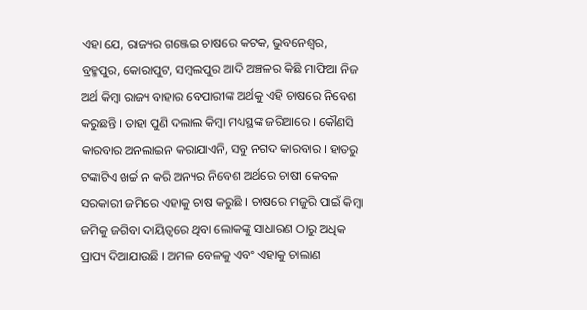ଏହା ଯେ, ରାଜ୍ୟର ଗଞ୍ଜେଇ ଚାଷରେ କଟକ, ଭୁବନେଶ୍ୱର, ବ୍ରହ୍ମପୁର, କୋରାପୁଟ, ସମ୍ବଲପୁର ଆଦି ଅଞ୍ଚଳର କିଛି ମାଫିଆ ନିଜ ଅର୍ଥ କିମ୍ବା ରାଜ୍ୟ ବାହାର ବେପାରୀଙ୍କ ଅର୍ଥକୁ ଏହି ଚାଷରେ ନିବେଶ କରୁଛନ୍ତି । ତାହା ପୁଣି ଦଲାଲ କିମ୍ବା ମଧ୍ୟସ୍ଥଙ୍କ ଜରିଆରେ । କୌଣସି କାରବାର ଅନଲାଇନ କରାଯାଏନି, ସବୁ ନଗଦ କାରବାର । ହାତରୁ ଟଙ୍କାଟିଏ ଖର୍ଚ୍ଚ ନ କରି ଅନ୍ୟର ନିବେଶ ଅର୍ଥରେ ଚାଷୀ କେବଳ ସରକାରୀ ଜମିରେ ଏହାକୁ ଚାଷ କରୁଛି । ଚାଷରେ ମଜୁରି ପାଇଁ କିମ୍ବା ଜମିକୁ ଜଗିବା ଦାୟିତ୍ୱରେ ଥିବା ଲୋକଙ୍କୁ ସାଧାରଣ ଠାରୁ ଅଧିକ ପ୍ରାପ୍ୟ ଦିଆଯାଉଛି । ଅମଳ ବେଳକୁ ଏବଂ ଏହାକୁ ଚାଲାଣ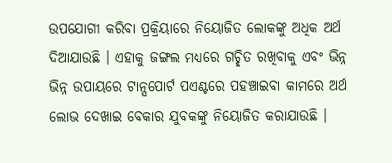ଉପଯୋଗୀ କରିବା ପ୍ରକ୍ରିୟାରେ ନିୟୋଜିତ ଲୋକଙ୍କୁ ଅଧିକ ଅର୍ଥ ଦିଆଯାଉଛି । ଏହାକୁ ଜଙ୍ଗଲ ମଧ୍ୟରେ ଗଚ୍ଛିତ ରଖିବାକୁ ଏବଂ ଭିନ୍ନ ଭିନ୍ନ ଉପାୟରେ ଟାନ୍ସପୋର୍ଟ ପଏଣ୍ଟରେ ପହଞ୍ଚାଇବା କାମରେ ଅର୍ଥ ଲୋଭ ଦେଖାଇ ବେକାର ଯୁବକଙ୍କୁ ନିୟୋଜିତ କରାଯାଉଛି ।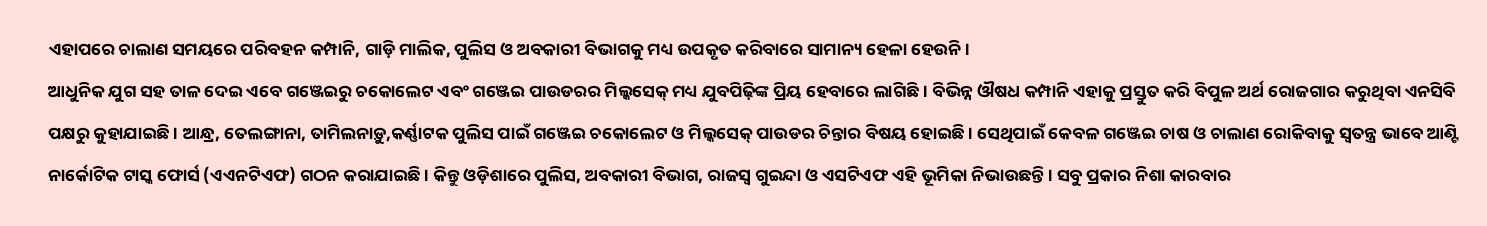ଏହାପରେ ଚାଲାଣ ସମୟରେ ପରିବହନ କମ୍ପାନି, ଗାଡ଼ି ମାଲିକ, ପୁଲିସ ଓ ଅବକାରୀ ବିଭାଗକୁ ମଧ୍ୟ ଉପକୃତ କରିବାରେ ସାମାନ୍ୟ ହେଳା ହେଉନି ।
ଆଧୁନିକ ଯୁଗ ସହ ତାଳ ଦେଇ ଏବେ ଗଞ୍ଜେଇରୁ ଚକୋଲେଟ ଏବଂ ଗଞ୍ଜେଇ ପାଉଡରର ମିଲ୍କସେକ୍ ମଧ୍ୟ ଯୁବପିଢ଼ିଙ୍କ ପ୍ରିୟ ହେବାରେ ଲାଗିଛି । ବିଭିନ୍ନ ଔଷଧ କମ୍ପାନି ଏହାକୁ ପ୍ରସ୍ତୁତ କରି ବିପୁଳ ଅର୍ଥ ରୋଜଗାର କରୁଥିବା ଏନସିବି ପକ୍ଷରୁ କୁହାଯାଇଛି । ଆନ୍ଧ୍ର, ତେଲଙ୍ଗାନା, ତାମିଲନାଡ଼ୁ,କର୍ଣ୍ଣାଟକ ପୁଲିସ ପାଇଁ ଗଞ୍ଜେଇ ଚକୋଲେଟ ଓ ମିଲ୍କସେକ୍ ପାଉଡର ଚିନ୍ତାର ବିଷୟ ହୋଇଛି । ସେଥିପାଇଁ କେବଳ ଗଞ୍ଜେଇ ଚାଷ ଓ ଚାଲାଣ ରୋକିବାକୁ ସ୍ୱତନ୍ତ୍ର ଭାବେ ଆଣ୍ଟି ନାର୍କୋଟିକ ଟାସ୍କ ଫୋର୍ସ (ଏଏନଟିଏଫ) ଗଠନ କରାଯାଇଛି । କିନ୍ତୁ ଓଡ଼ିଶାରେ ପୁଲିସ, ଅବକାରୀ ବିଭାଗ, ରାଜସ୍ୱ ଗୁଇନ୍ଦା ଓ ଏସଟିଏଫ ଏହି ଭୂମିକା ନିଭାଉଛନ୍ତି । ସବୁ ପ୍ରକାର ନିଶା କାରବାର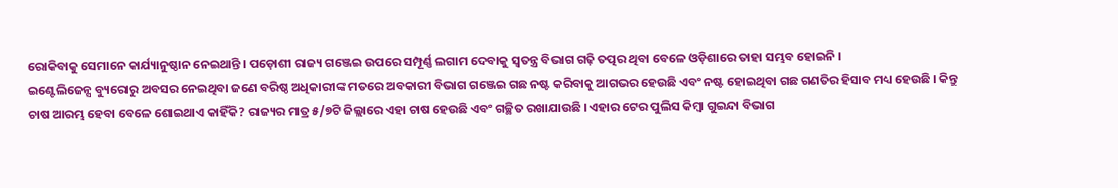ରୋକିବାକୁ ସେମାନେ କାର୍ଯ୍ୟାନୁଷ୍ଠାନ ନେଇଥାନ୍ତି । ପଡ଼ୋଶୀ ରାଜ୍ୟ ଗଞ୍ଜେଇ ଉପରେ ସମ୍ପୂର୍ଣ୍ଣ ଲଗାମ ଦେବାକୁ ସ୍ୱତନ୍ତ୍ର ବିଭାଗ ଗଢ଼ି ତତ୍ପର ଥିବା ବେଳେ ଓଡ଼ିଶାରେ ତାହା ସମ୍ଭବ ହୋଇନି ।
ଇଣ୍ଟେଲିଜେନ୍ସ ବ୍ୟୁରୋରୁ ଅବସର ନେଇଥିବା ଜଣେ ବରିଷ୍ଠ ଅଧିକାରୀଙ୍କ ମତରେ ଅବକାରୀ ବିଭାଗ ଗଞ୍ଜେଇ ଗଛ ନଷ୍ଟ କରିବାକୁ ଆଗଭର ହେଉଛି ଏବଂ ନଷ୍ଟ ହୋଇଥିବା ଗଛ ଗଣତିର ହିସାବ ମଧ୍ୟ ହେଉଛି । କିନ୍ତୁ ଚାଷ ଆରମ୍ଭ ହେବା ବେଳେ ଶୋଇଥାଏ କାହିଁକି? ରାଜ୍ୟର ମାତ୍ର ୫/୭ଟି ଜିଲ୍ଲାରେ ଏହା ଚାଷ ହେଉଛି ଏବଂ ଗଚ୍ଛିତ ରଖାଯାଉଛି । ଏହାର ଟେର ପୁଲିସ କିମ୍ବା ଗୁଇନ୍ଦା ବିଭାଗ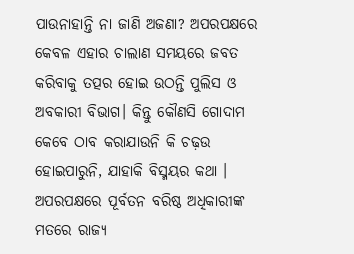ପାଉନାହାନ୍ତି ନା ଜାଣି ଅଜଣା? ଅପରପକ୍ଷରେ କେବଳ ଏହାର ଚାଲାଣ ସମୟରେ ଜବତ କରିବାକୁ ତତ୍ପର ହୋଇ ଉଠନ୍ତି ପୁଲିସ ଓ ଅବକାରୀ ବିଭାଗ। କିନ୍ତୁ କୌଣସି ଗୋଦାମ କେବେ ଠାବ କରାଯାଉନି କି ଚଢ଼ଉ ହୋଇପାରୁନି, ଯାହାକି ବିସ୍ମୟର କଥା ।
ଅପରପକ୍ଷରେ ପୂର୍ବତନ ବରିଷ୍ଠ ଅଧିକାରୀଙ୍କ ମତରେ ରାଜ୍ୟ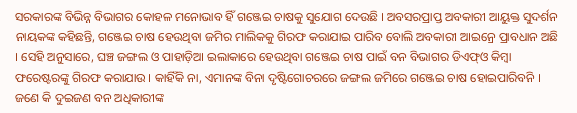ସରକାରଙ୍କ ବିଭିନ୍ନ ବିଭାଗର କୋହଳ ମନୋଭାବ ହିଁ ଗଞ୍ଜେଇ ଚାଷକୁ ସୁଯୋଗ ଦେଉଛି । ଅବସରପ୍ରାପ୍ତ ଅବକାରୀ ଆୟୁକ୍ତ ସୁଦର୍ଶନ ନାୟକଙ୍କ କହିଛନ୍ତି, ଗଞ୍ଜେଇ ଚାଷ ହେଉଥିବା ଜମିର ମାଲିକକୁ ଗିରଫ କରାଯାଇ ପାରିବ ବୋଲି ଅବକାରୀ ଆଇନ୍ରେ ପ୍ରାବଧାନ ଅଛି । ସେହି ଅନୁସାରେ, ଘଞ୍ଚ ଜଙ୍ଗଲ ଓ ପାହାଡ଼ିଆ ଇଲାକାରେ ହେଉଥିବା ଗଞ୍ଜେଇ ଚାଷ ପାଇଁ ବନ ବିଭାଗର ଡିଏଫ୍ଓ କିମ୍ବା ଫରେଷ୍ଟରଙ୍କୁ ଗିରଫ କରାଯାଉ । କାହିଁକି ନା, ଏମାନଙ୍କ ବିନା ଦୃଷ୍ଟିଗୋଚରରେ ଜଙ୍ଗଲ ଜମିରେ ଗଞ୍ଜେଇ ଚାଷ ହୋଇପାରିବନି । ଜଣେ କି ଦୁଇଜଣ ବନ ଅଧିକାରୀଙ୍କ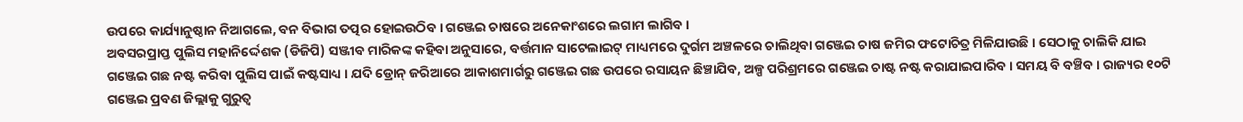ଉପରେ କାର୍ଯ୍ୟାନୁଷ୍ଠାନ ନିଆଗଲେ, ବନ ବିଭାଗ ତତ୍ପର ହୋଇଉଠିବ । ଗଞ୍ଜେଇ ଚାଷରେ ଅନେକାଂଶରେ ଲଗାମ ଲାଗିବ ।
ଅବସରପ୍ରାପ୍ତ ପୁଲିସ ମହାନିର୍ଦ୍ଦେଶକ (ଡିଜିପି) ସଞ୍ଜୀବ ମାରିକଙ୍କ କହିବା ଅନୁସାରେ, ବର୍ତ୍ତମାନ ସାଟେଲାଇଟ୍ ମାଧ୍ୟମରେ ଦୁର୍ଗମ ଅଞ୍ଚଳରେ ଚାଲିଥିବା ଗଞ୍ଜେଇ ଚାଷ ଜମିର ଫଟୋଚିତ୍ର ମିଳିଯାଉଛି । ସେଠାକୁ ଚାଲିକି ଯାଇ ଗଞ୍ଜେଇ ଗଛ ନଷ୍ଟ କରିବା ପୁଲିସ ପାଇଁ କଷ୍ଟସାଧ୍ୟ । ଯଦି ଡ୍ରୋନ୍ ଜରିଆରେ ଆକାଶମାର୍ଗରୁ ଗଞ୍ଜେଇ ଗଛ ଉପରେ ରସାୟନ ଛିଞ୍ଚାଯିବ, ଅଳ୍ପ ପରିଶ୍ରମରେ ଗଞ୍ଜେଇ ଚାଷ୍ଟ ନଷ୍ଟ କରାଯାଇପାରିବ । ସମୟ ବି ବଞ୍ଚିବ । ରାଜ୍ୟର ୧୦ଟି ଗଞ୍ଜେଇ ପ୍ରବଣ ଜିଲ୍ଲାକୁ ଗୁରୁତ୍ୱ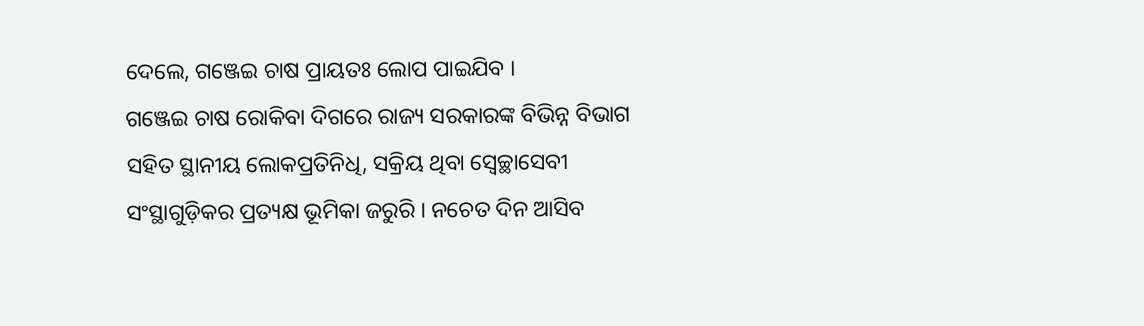ଦେଲେ, ଗଞ୍ଜେଇ ଚାଷ ପ୍ରାୟତଃ ଲୋପ ପାଇଯିବ ।
ଗଞ୍ଜେଇ ଚାଷ ରୋକିବା ଦିଗରେ ରାଜ୍ୟ ସରକାରଙ୍କ ବିଭିନ୍ନ ବିଭାଗ ସହିତ ସ୍ଥାନୀୟ ଲୋକପ୍ରତିନିଧି, ସକ୍ରିୟ ଥିବା ସ୍ୱେଚ୍ଛାସେବୀ ସଂସ୍ଥାଗୁଡ଼ିକର ପ୍ରତ୍ୟକ୍ଷ ଭୂମିକା ଜରୁରି । ନଚେତ ଦିନ ଆସିବ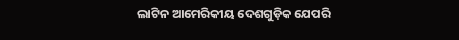ଲାଟିନ ଆମେରିକୀୟ ଦେଶଗୁଡ଼ିକ ଯେପରି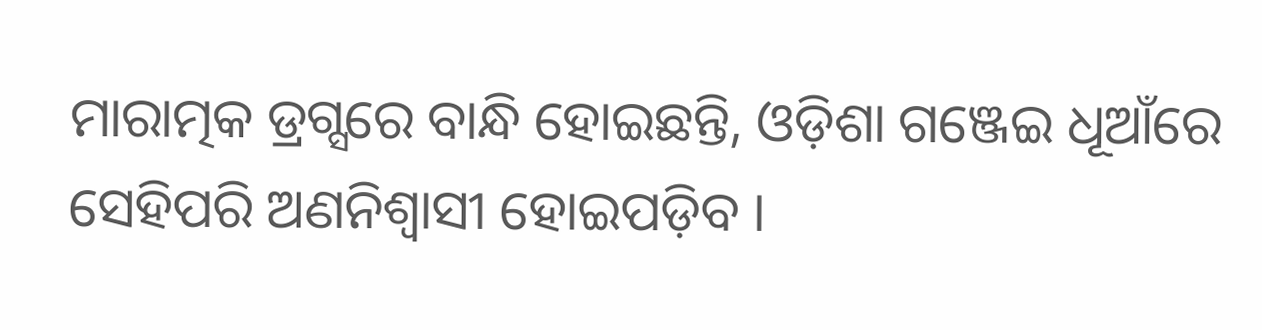ମାରାତ୍ମକ ଡ୍ରଗ୍ସରେ ବାନ୍ଧି ହୋଇଛନ୍ତି, ଓଡ଼ିଶା ଗଞ୍ଜେଇ ଧୂଆଁରେ ସେହିପରି ଅଣନିଶ୍ୱାସୀ ହୋଇପଡ଼ିବ ।